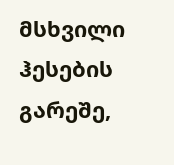მსხვილი ჰესების გარეშე,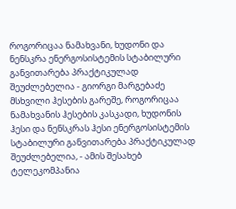როგორიცაა ნამახვანი, ხუდონი და ნენსკრა ენერგოსისტემის სტაბილური განვითარება პრაქტიკულად შეუძლებელია - გიორგი მარგებაძე
მსხვილი ჰესების გარეშე, როგორიცაა ნამახვანის ჰესების კასკადი, ხუდონის ჰესი და ნენსკრას ჰესი ენერგოსისტემის სტაბილური განვითარება პრაქტიკულად შეუძლებელია, - ამის შესახებ ტელეკომპანია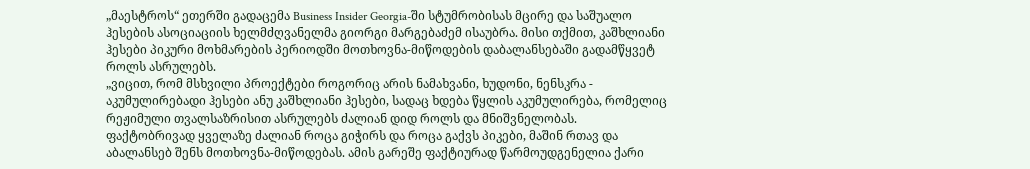„მაესტროს“ ეთერში გადაცემა Business Insider Georgia-ში სტუმრობისას მცირე და საშუალო ჰესების ასოციაციის ხელმძღვანელმა გიორგი მარგებაძემ ისაუბრა. მისი თქმით, კაშხლიანი ჰესები პიკური მოხმარების პერიოდში მოთხოვნა-მიწოდების დაბალანსებაში გადამწყვეტ როლს ასრულებს.
„ვიცით, რომ მსხვილი პროექტები როგორიც არის ნამახვანი, ხუდონი, ნენსკრა - აკუმულირებადი ჰესები ანუ კაშხლიანი ჰესები, სადაც ხდება წყლის აკუმულირება, რომელიც რეჟიმული თვალსაზრისით ასრულებს ძალიან დიდ როლს და მნიშვნელობას.
ფაქტობრივად ყველაზე ძალიან როცა გიჭირს და როცა გაქვს პიკები, მაშინ რთავ და აბალანსებ შენს მოთხოვნა-მიწოდებას. ამის გარეშე ფაქტიურად წარმოუდგენელია ქარი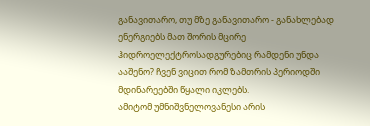განავითარო, თუ მზე განავითარო - განახლებად ენერგიებს მათ შორის მცირე ჰიდროელექტროსადგურებიც რამდენი უნდა ააშენო? ჩვენ ვიცით რომ ზამთრის პერიოდში მდინარეებში წყალი იკლებს.
ამიტომ უმნიშვნელოვანესი არის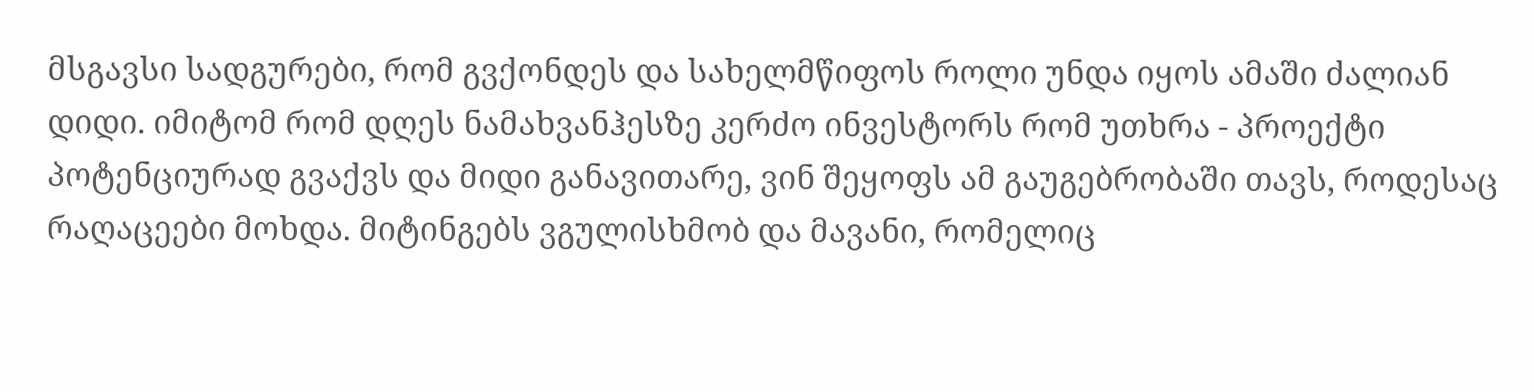მსგავსი სადგურები, რომ გვქონდეს და სახელმწიფოს როლი უნდა იყოს ამაში ძალიან დიდი. იმიტომ რომ დღეს ნამახვანჰესზე კერძო ინვესტორს რომ უთხრა - პროექტი პოტენციურად გვაქვს და მიდი განავითარე, ვინ შეყოფს ამ გაუგებრობაში თავს, როდესაც რაღაცეები მოხდა. მიტინგებს ვგულისხმობ და მავანი, რომელიც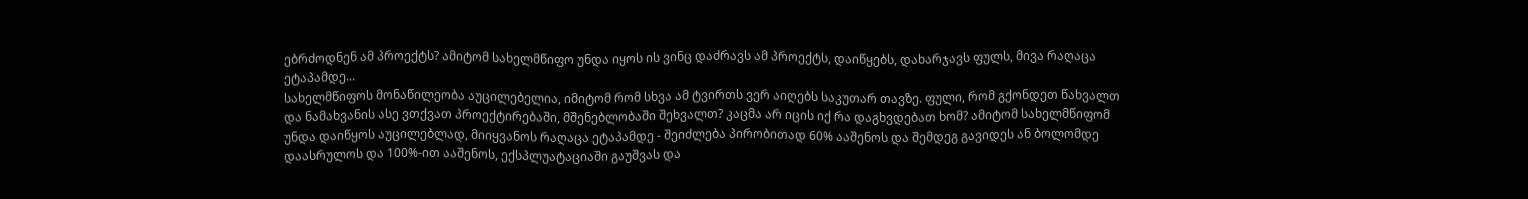ებრძოდნენ ამ პროექტს? ამიტომ სახელმწიფო უნდა იყოს ის ვინც დაძრავს ამ პროექტს, დაიწყებს, დახარჯავს ფულს, მივა რაღაცა ეტაპამდე...
სახელმწიფოს მონაწილეობა აუცილებელია, იმიტომ რომ სხვა ამ ტვირთს ვერ აიღებს საკუთარ თავზე. ფული, რომ გქონდეთ წახვალთ და ნამახვანის ასე ვთქვათ პროექტირებაში, მშენებლობაში შეხვალთ? კაცმა არ იცის იქ რა დაგხვდებათ ხომ? ამიტომ სახელმწიფომ უნდა დაიწყოს აუცილებლად, მიიყვანოს რაღაცა ეტაპამდე - შეიძლება პირობითად 60% ააშენოს და შემდეგ გავიდეს ან ბოლომდე დაასრულოს და 100%-ით ააშენოს, ექსპლუატაციაში გაუშვას და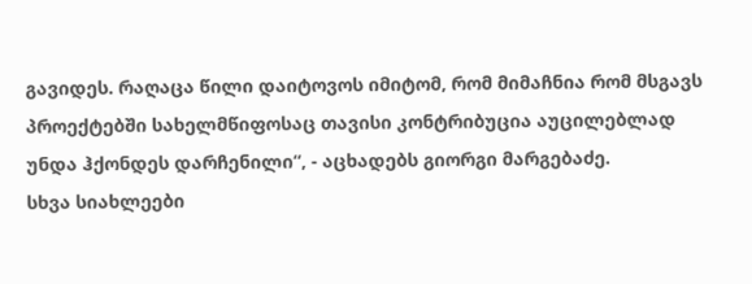გავიდეს. რაღაცა წილი დაიტოვოს იმიტომ, რომ მიმაჩნია რომ მსგავს პროექტებში სახელმწიფოსაც თავისი კონტრიბუცია აუცილებლად უნდა ჰქონდეს დარჩენილი“, - აცხადებს გიორგი მარგებაძე.
სხვა სიახლეები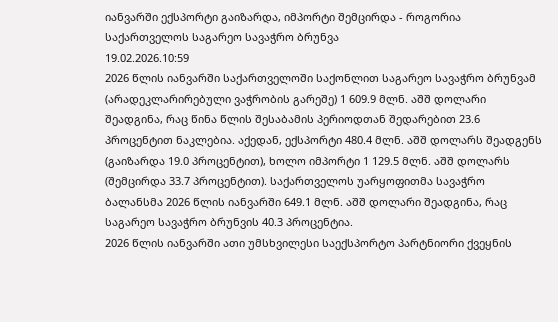იანვარში ექსპორტი გაიზარდა, იმპორტი შემცირდა - როგორია საქართველოს საგარეო სავაჭრო ბრუნვა
19.02.2026.10:59
2026 წლის იანვარში საქართველოში საქონლით საგარეო სავაჭრო ბრუნვამ (არადეკლარირებული ვაჭრობის გარეშე) 1 609.9 მლნ. აშშ დოლარი შეადგინა, რაც წინა წლის შესაბამის პერიოდთან შედარებით 23.6 პროცენტით ნაკლებია. აქედან, ექსპორტი 480.4 მლნ. აშშ დოლარს შეადგენს (გაიზარდა 19.0 პროცენტით), ხოლო იმპორტი 1 129.5 მლნ. აშშ დოლარს (შემცირდა 33.7 პროცენტით). საქართველოს უარყოფითმა სავაჭრო ბალანსმა 2026 წლის იანვარში 649.1 მლნ. აშშ დოლარი შეადგინა, რაც საგარეო სავაჭრო ბრუნვის 40.3 პროცენტია.
2026 წლის იანვარში ათი უმსხვილესი საექსპორტო პარტნიორი ქვეყნის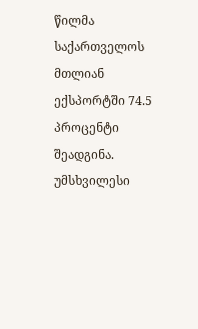წილმა საქართველოს მთლიან ექსპორტში 74.5 პროცენტი შეადგინა. უმსხვილესი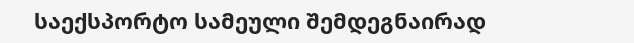საექსპორტო სამეული შემდეგნაირად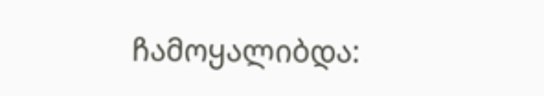ჩამოყალიბდა: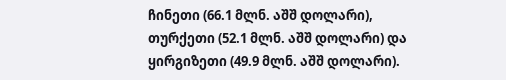ჩინეთი (66.1 მლნ. აშშ დოლარი), თურქეთი (52.1 მლნ. აშშ დოლარი) და ყირგიზეთი (49.9 მლნ. აშშ დოლარი).